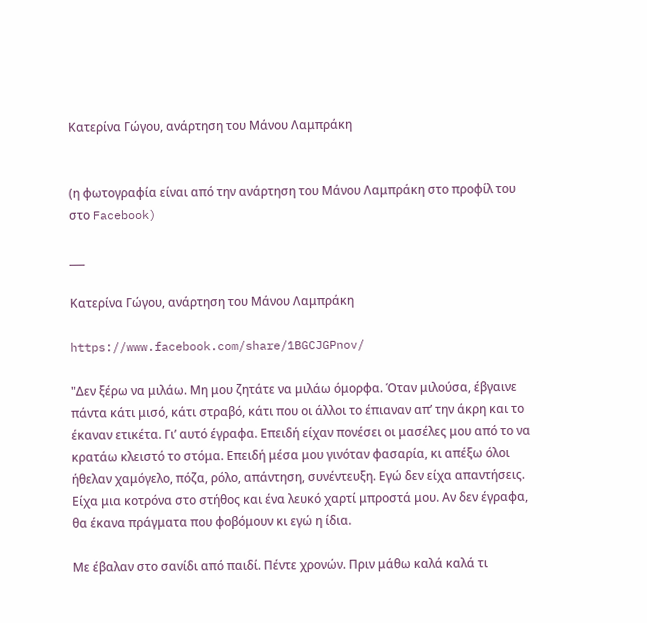Κατερίνα Γώγου, ανάρτηση του Μάνου Λαμπράκη


(η φωτογραφία είναι από την ανάρτηση του Μάνου Λαμπράκη στο προφίλ του στο Facebook)

___

Κατερίνα Γώγου, ανάρτηση του Μάνου Λαμπράκη

https://www.facebook.com/share/1BGCJGPnov/

"Δεν ξέρω να μιλάω. Μη μου ζητάτε να μιλάω όμορφα. Όταν μιλούσα, έβγαινε πάντα κάτι μισό, κάτι στραβό, κάτι που οι άλλοι το έπιαναν απ’ την άκρη και το έκαναν ετικέτα. Γι’ αυτό έγραφα. Επειδή είχαν πονέσει οι μασέλες μου από το να κρατάω κλειστό το στόμα. Επειδή μέσα μου γινόταν φασαρία, κι απέξω όλοι ήθελαν χαμόγελο, πόζα, ρόλο, απάντηση, συνέντευξη. Εγώ δεν είχα απαντήσεις. Είχα μια κοτρόνα στο στήθος και ένα λευκό χαρτί μπροστά μου. Αν δεν έγραφα, θα έκανα πράγματα που φοβόμουν κι εγώ η ίδια.

Με έβαλαν στο σανίδι από παιδί. Πέντε χρονών. Πριν μάθω καλά καλά τι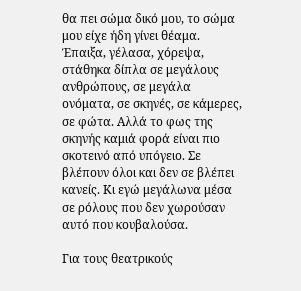θα πει σώμα δικό μου, το σώμα μου είχε ήδη γίνει θέαμα. Έπαιξα, γέλασα, χόρεψα, στάθηκα δίπλα σε μεγάλους ανθρώπους, σε μεγάλα ονόματα, σε σκηνές, σε κάμερες, σε φώτα. Αλλά το φως της σκηνής καμιά φορά είναι πιο σκοτεινό από υπόγειο. Σε βλέπουν όλοι και δεν σε βλέπει κανείς. Κι εγώ μεγάλωνα μέσα σε ρόλους που δεν χωρούσαν αυτό που κουβαλούσα.

Για τους θεατρικούς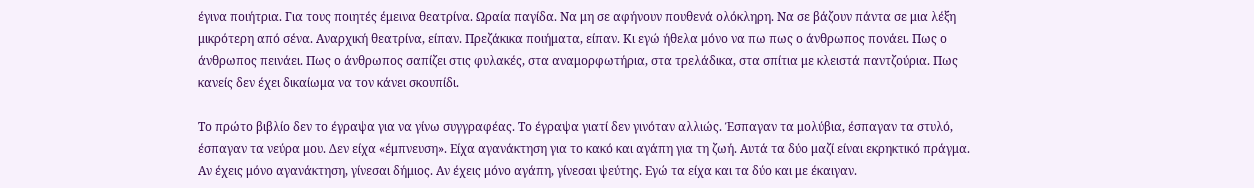έγινα ποιήτρια. Για τους ποιητές έμεινα θεατρίνα. Ωραία παγίδα. Να μη σε αφήνουν πουθενά ολόκληρη. Να σε βάζουν πάντα σε μια λέξη μικρότερη από σένα. Αναρχική θεατρίνα, είπαν. Πρεζάκικα ποιήματα, είπαν. Κι εγώ ήθελα μόνο να πω πως ο άνθρωπος πονάει. Πως ο άνθρωπος πεινάει. Πως ο άνθρωπος σαπίζει στις φυλακές, στα αναμορφωτήρια, στα τρελάδικα, στα σπίτια με κλειστά παντζούρια. Πως κανείς δεν έχει δικαίωμα να τον κάνει σκουπίδι.

Το πρώτο βιβλίο δεν το έγραψα για να γίνω συγγραφέας. Το έγραψα γιατί δεν γινόταν αλλιώς. Έσπαγαν τα μολύβια, έσπαγαν τα στυλό, έσπαγαν τα νεύρα μου. Δεν είχα «έμπνευση». Είχα αγανάκτηση για το κακό και αγάπη για τη ζωή. Αυτά τα δύο μαζί είναι εκρηκτικό πράγμα. Αν έχεις μόνο αγανάκτηση, γίνεσαι δήμιος. Αν έχεις μόνο αγάπη, γίνεσαι ψεύτης. Εγώ τα είχα και τα δύο και με έκαιγαν.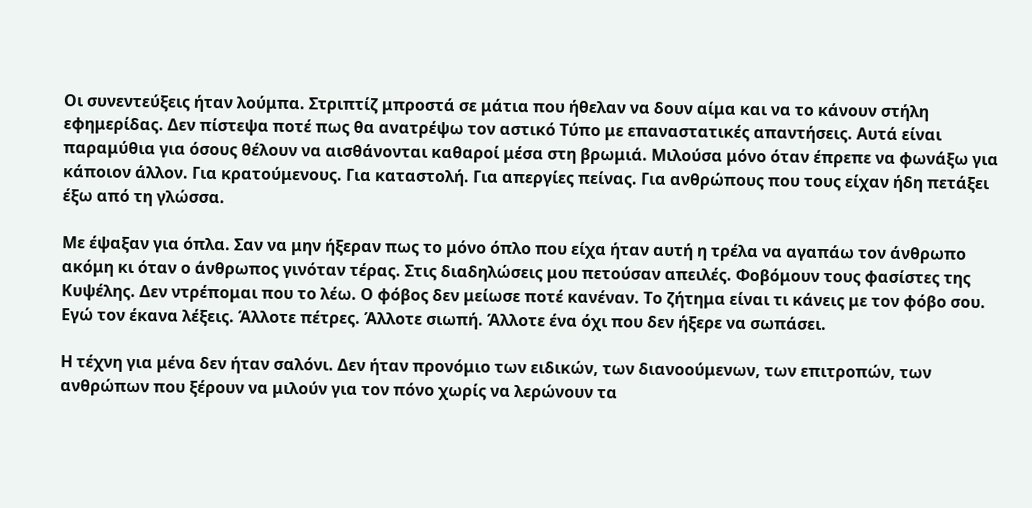Οι συνεντεύξεις ήταν λούμπα. Στριπτίζ μπροστά σε μάτια που ήθελαν να δουν αίμα και να το κάνουν στήλη εφημερίδας. Δεν πίστεψα ποτέ πως θα ανατρέψω τον αστικό Τύπο με επαναστατικές απαντήσεις. Αυτά είναι παραμύθια για όσους θέλουν να αισθάνονται καθαροί μέσα στη βρωμιά. Μιλούσα μόνο όταν έπρεπε να φωνάξω για κάποιον άλλον. Για κρατούμενους. Για καταστολή. Για απεργίες πείνας. Για ανθρώπους που τους είχαν ήδη πετάξει έξω από τη γλώσσα.

Με έψαξαν για όπλα. Σαν να μην ήξεραν πως το μόνο όπλο που είχα ήταν αυτή η τρέλα να αγαπάω τον άνθρωπο ακόμη κι όταν ο άνθρωπος γινόταν τέρας. Στις διαδηλώσεις μου πετούσαν απειλές. Φοβόμουν τους φασίστες της Κυψέλης. Δεν ντρέπομαι που το λέω. Ο φόβος δεν μείωσε ποτέ κανέναν. Το ζήτημα είναι τι κάνεις με τον φόβο σου. Εγώ τον έκανα λέξεις. Άλλοτε πέτρες. Άλλοτε σιωπή. Άλλοτε ένα όχι που δεν ήξερε να σωπάσει.

Η τέχνη για μένα δεν ήταν σαλόνι. Δεν ήταν προνόμιο των ειδικών, των διανοούμενων, των επιτροπών, των ανθρώπων που ξέρουν να μιλούν για τον πόνο χωρίς να λερώνουν τα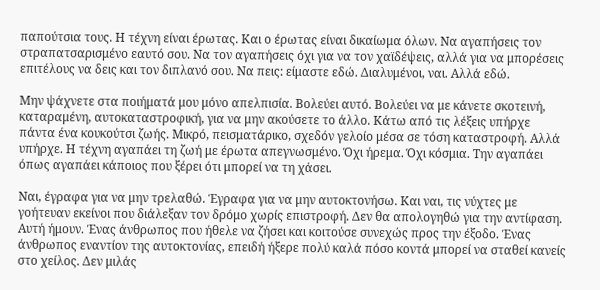παπούτσια τους. Η τέχνη είναι έρωτας. Και ο έρωτας είναι δικαίωμα όλων. Να αγαπήσεις τον στραπατσαρισμένο εαυτό σου. Να τον αγαπήσεις όχι για να τον χαϊδέψεις, αλλά για να μπορέσεις επιτέλους να δεις και τον διπλανό σου. Να πεις: είμαστε εδώ. Διαλυμένοι, ναι. Αλλά εδώ.

Μην ψάχνετε στα ποιήματά μου μόνο απελπισία. Βολεύει αυτό. Βολεύει να με κάνετε σκοτεινή, καταραμένη, αυτοκαταστροφική, για να μην ακούσετε το άλλο. Κάτω από τις λέξεις υπήρχε πάντα ένα κουκούτσι ζωής. Μικρό, πεισματάρικο, σχεδόν γελοίο μέσα σε τόση καταστροφή. Αλλά υπήρχε. Η τέχνη αγαπάει τη ζωή με έρωτα απεγνωσμένο. Όχι ήρεμα. Όχι κόσμια. Την αγαπάει όπως αγαπάει κάποιος που ξέρει ότι μπορεί να τη χάσει.

Ναι, έγραφα για να μην τρελαθώ. Έγραφα για να μην αυτοκτονήσω. Και ναι, τις νύχτες με γοήτευαν εκείνοι που διάλεξαν τον δρόμο χωρίς επιστροφή. Δεν θα απολογηθώ για την αντίφαση. Αυτή ήμουν. Ένας άνθρωπος που ήθελε να ζήσει και κοιτούσε συνεχώς προς την έξοδο. Ένας άνθρωπος εναντίον της αυτοκτονίας, επειδή ήξερε πολύ καλά πόσο κοντά μπορεί να σταθεί κανείς στο χείλος. Δεν μιλάς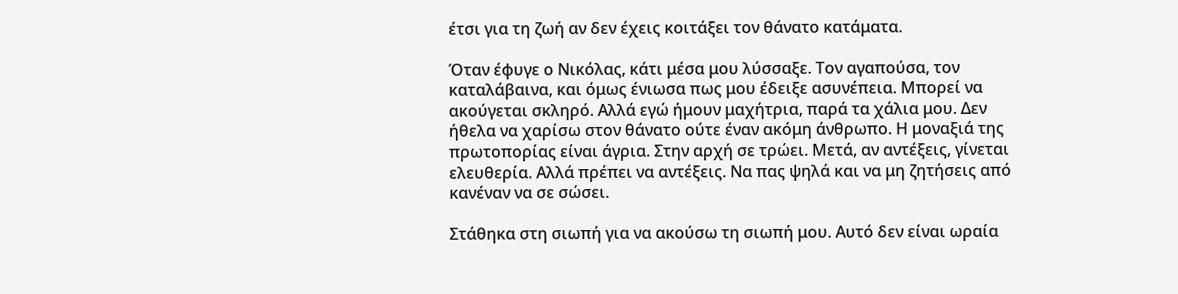έτσι για τη ζωή αν δεν έχεις κοιτάξει τον θάνατο κατάματα.

Όταν έφυγε ο Νικόλας, κάτι μέσα μου λύσσαξε. Τον αγαπούσα, τον καταλάβαινα, και όμως ένιωσα πως μου έδειξε ασυνέπεια. Μπορεί να ακούγεται σκληρό. Αλλά εγώ ήμουν μαχήτρια, παρά τα χάλια μου. Δεν ήθελα να χαρίσω στον θάνατο ούτε έναν ακόμη άνθρωπο. Η μοναξιά της πρωτοπορίας είναι άγρια. Στην αρχή σε τρώει. Μετά, αν αντέξεις, γίνεται ελευθερία. Αλλά πρέπει να αντέξεις. Να πας ψηλά και να μη ζητήσεις από κανέναν να σε σώσει.

Στάθηκα στη σιωπή για να ακούσω τη σιωπή μου. Αυτό δεν είναι ωραία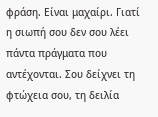φράση. Είναι μαχαίρι. Γιατί η σιωπή σου δεν σου λέει πάντα πράγματα που αντέχονται. Σου δείχνει τη φτώχεια σου, τη δειλία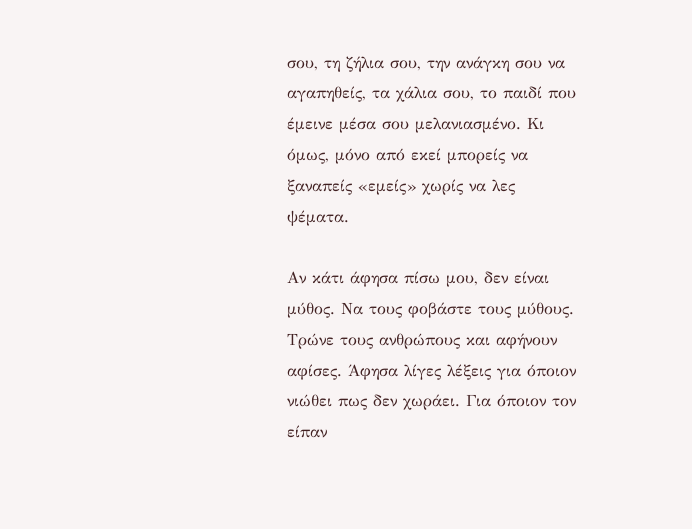σου, τη ζήλια σου, την ανάγκη σου να αγαπηθείς, τα χάλια σου, το παιδί που έμεινε μέσα σου μελανιασμένο. Κι όμως, μόνο από εκεί μπορείς να ξαναπείς «εμείς» χωρίς να λες ψέματα.

Αν κάτι άφησα πίσω μου, δεν είναι μύθος. Να τους φοβάστε τους μύθους. Τρώνε τους ανθρώπους και αφήνουν αφίσες. Άφησα λίγες λέξεις για όποιον νιώθει πως δεν χωράει. Για όποιον τον είπαν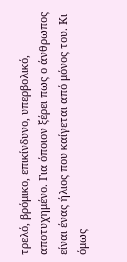τρελό, βρόμικο, επικίνδυνο, υπερβολικό, αποτυχημένο. Για όποιον ξέρει πως ο άνθρωπος είναι ένας ήλιος που καίγεται από μόνος του. Κι όμως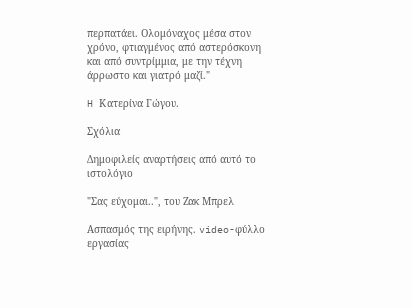περπατάει. Ολομόναχος μέσα στον χρόνο, φτιαγμένος από αστερόσκονη και από συντρίμμια, με την τέχνη άρρωστο και γιατρό μαζί."

H Κατερίνα Γώγου.

Σχόλια

Δημοφιλείς αναρτήσεις από αυτό το ιστολόγιο

"Σας εύχομαι..", του Ζακ Μπρελ

Ασπασμός της ειρήνης. video-φύλλο εργασίας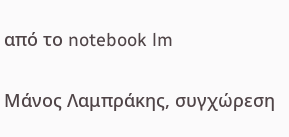από το notebook lm

Μάνος Λαμπράκης, συγχώρεση